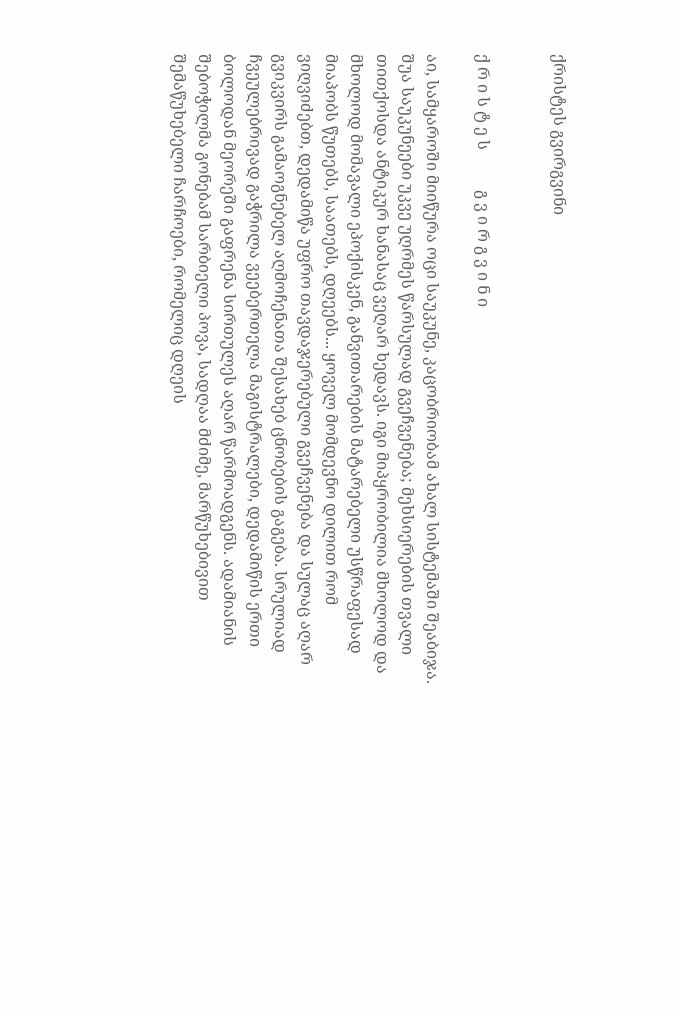ქრისტეს გვირგვინი


ქ რ ი ს ტ ე ს          გ ვ ი რ გ ვ ი ნ ი

აი, სამყაროში მიიწურა ოცი საუკუნე, კაცობრიობამ ახალ სისტემაში შეაბიჯა. შუა საუკუნეები უკვე უღრმეს წარსულად გვეჩვენება; მეხსიერების თვალი თითქოსდა ანტიკურ ხანასაც ვეღარ ხედავს. იგი მიპყრობილია მხოლოდ და მხოლოდ მომავალი ეპოქისკენ, განვითარების მატარებელი უსწრაფესად მიაპობს წუთებს, საათებს, დღეებს... ყოველ მომდევნო დილით რომ ვიღვიძებთ, დედამიწა უფრო თავდაჯერებული გვეჩვენება და სულაც აღარ გვიკვირს გამაოგნებელ აღმოჩენათა შესახებ ცნობების გაგება. სრულიად ჩვეულებრივად გაჭრილა ვეებერთელა მაგისტრალები, დედამიწის ერთი ბოლოდან მეორეში გაფრენა სირთულეს აღარ წარმოადგენს. ადამიანის შებოჭილმა გონებამ სარბიელი პოვა, სადღაა მძიმე, მარწუხებივით შემაწუხებელი ჩარჩოები, რომელიც დღეის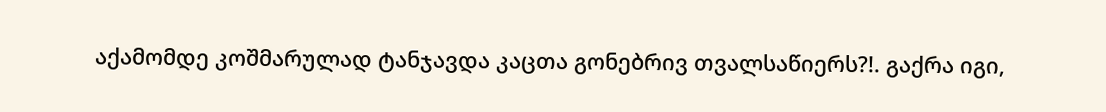აქამომდე კოშმარულად ტანჯავდა კაცთა გონებრივ თვალსაწიერს?!. გაქრა იგი,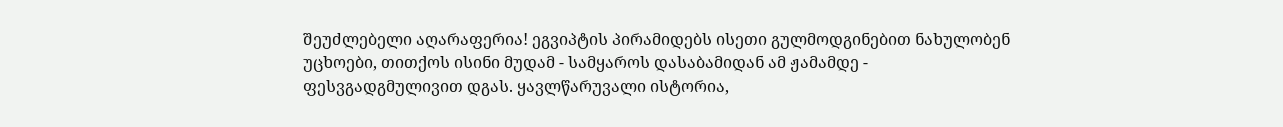შეუძლებელი აღარაფერია! ეგვიპტის პირამიდებს ისეთი გულმოდგინებით ნახულობენ უცხოები, თითქოს ისინი მუდამ - სამყაროს დასაბამიდან ამ ჟამამდე - ფესვგადგმულივით დგას. ყავლწარუვალი ისტორია,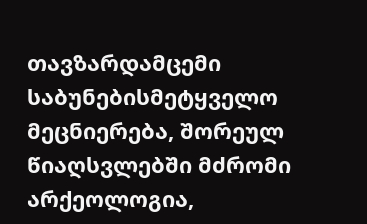თავზარდამცემი საბუნებისმეტყველო მეცნიერება, შორეულ წიაღსვლებში მძრომი არქეოლოგია,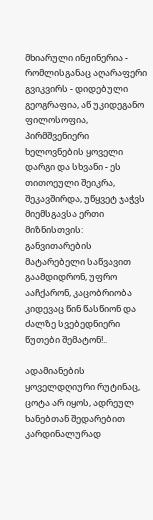მხიარული ინჟინერია - რომლისგანაც აღარაფერი გვიკვირს - დიდებული გეოგრაფია, აწ უკიდეგანო ფილოსოფია, პირმშვენიერი ხელოვნების ყოველი დარგი და სხვანი - ეს თითოეული შეიკრა, შეკავშირდა, უწყვეტ ჯაჭვს მიემსგავსა ერთი მიზნისთვის: განვითარების მატარებელი საწვავით გაამდიდრონ, უფრო ააჩქარონ, კაცობრიობა კიდევაც წინ წასწიონ და ძალზე სვებედნიერი წუთები შემატონ!..

ადამიანების ყოველდღიური რუტინაც, ცოტა არ იყოს, ადრეულ ხანებთან შედარებით კარდინალურად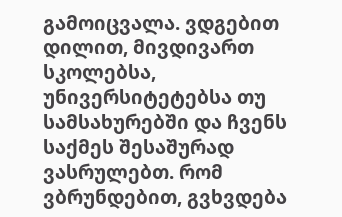გამოიცვალა. ვდგებით დილით, მივდივართ სკოლებსა, უნივერსიტეტებსა თუ სამსახურებში და ჩვენს საქმეს შესაშურად ვასრულებთ. რომ ვბრუნდებით, გვხვდება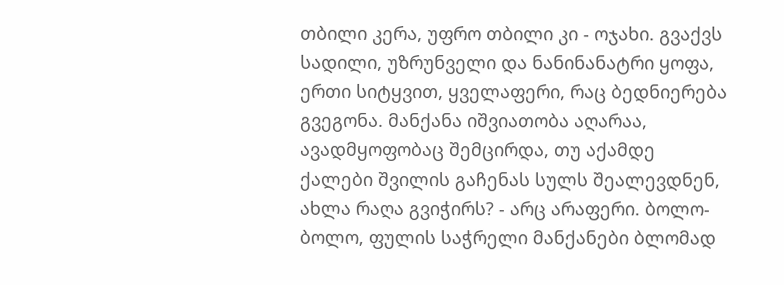თბილი კერა, უფრო თბილი კი - ოჯახი. გვაქვს სადილი, უზრუნველი და ნანინანატრი ყოფა, ერთი სიტყვით, ყველაფერი, რაც ბედნიერება გვეგონა. მანქანა იშვიათობა აღარაა, ავადმყოფობაც შემცირდა, თუ აქამდე ქალები შვილის გაჩენას სულს შეალევდნენ, ახლა რაღა გვიჭირს? - არც არაფერი. ბოლო-ბოლო, ფულის საჭრელი მანქანები ბლომად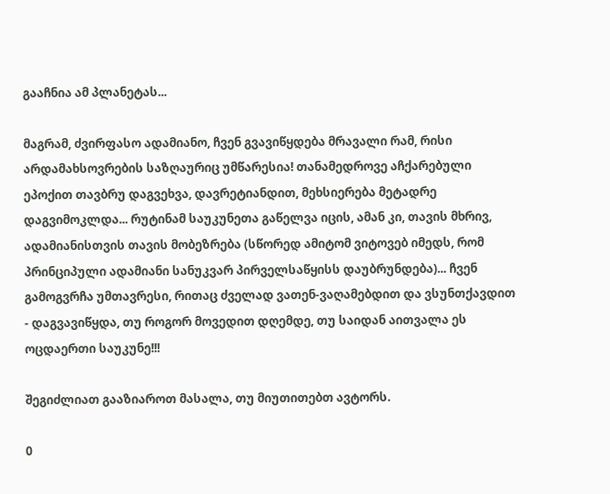გააჩნია ამ პლანეტას...

მაგრამ, ძვირფასო ადამიანო, ჩვენ გვავიწყდება მრავალი რამ, რისი არდამახსოვრების საზღაურიც უმწარესია! თანამედროვე აჩქარებული ეპოქით თავბრუ დაგვეხვა, დავრეტიანდით, მეხსიერება მეტადრე დაგვიმოკლდა... რუტინამ საუკუნეთა გაწელვა იცის, ამან კი, თავის მხრივ, ადამიანისთვის თავის მობეზრება (სწორედ ამიტომ ვიტოვებ იმედს, რომ პრინციპული ადამიანი სანუკვარ პირველსაწყისს დაუბრუნდება)... ჩვენ გამოგვრჩა უმთავრესი, რითაც ძველად ვათენ-ვაღამებდით და ვსუნთქავდით - დაგვავიწყდა, თუ როგორ მოვედით დღემდე, თუ საიდან აითვალა ეს ოცდაერთი საუკუნე!!!

შეგიძლიათ გააზიაროთ მასალა, თუ მიუთითებთ ავტორს.

0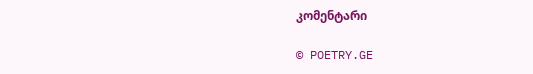კომენტარი

© POETRY.GE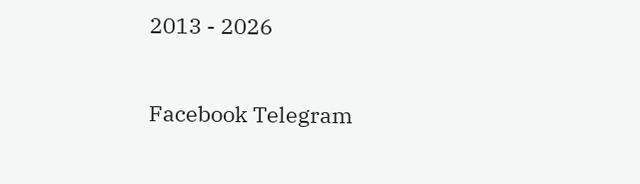2013 - 2026

Facebook Telegram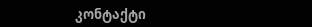კონტაქტი